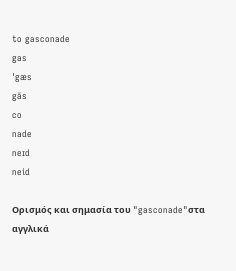to gasconade
gas
ˈgæs
gās
co
nade
neɪd
neid

Ορισμός και σημασία του "gasconade"στα αγγλικά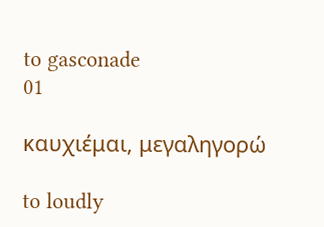to gasconade
01

καυχιέμαι, μεγαληγορώ

to loudly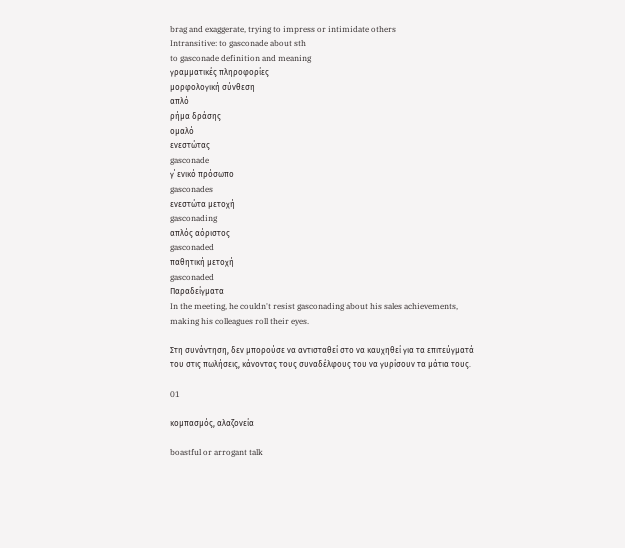brag and exaggerate, trying to impress or intimidate others
Intransitive: to gasconade about sth
to gasconade definition and meaning
γραμματικές πληροφορίες
μορφολογική σύνθεση
απλό
ρήμα δράσης
ομαλό
ενεστώτας
gasconade
γ΄ ενικό πρόσωπο
gasconades
ενεστώτα μετοχή
gasconading
απλός αόριστος
gasconaded
παθητική μετοχή
gasconaded
Παραδείγματα
In the meeting, he couldn't resist gasconading about his sales achievements, making his colleagues roll their eyes.

Στη συνάντηση, δεν μπορούσε να αντισταθεί στο να καυχηθεί για τα επιτεύγματά του στις πωλήσεις, κάνοντας τους συναδέλφους του να γυρίσουν τα μάτια τους.

01

κομπασμός, αλαζονεία

boastful or arrogant talk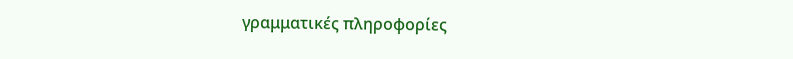γραμματικές πληροφορίες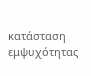κατάσταση εμψυχότητας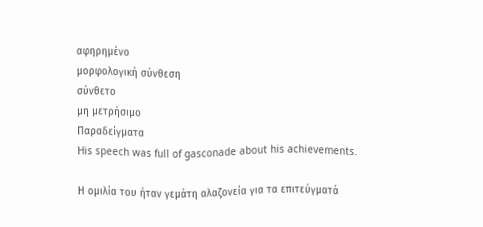αφηρημένο
μορφολογική σύνθεση
σύνθετο
μη μετρήσιμο
Παραδείγματα
His speech was full of gasconade about his achievements.

Η ομιλία του ήταν γεμάτη αλαζονεία για τα επιτεύγματά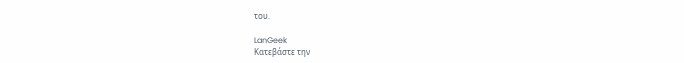του.

LanGeek
Κατεβάστε την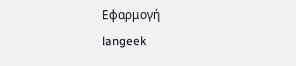Εφαρμογή
langeek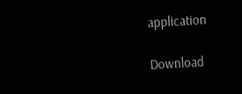application

Download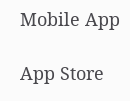Mobile App

App Store